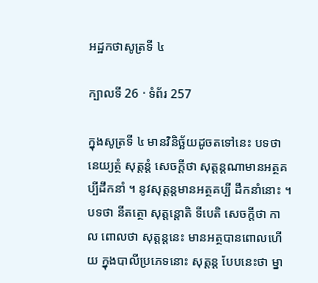អដ្ឋកថាសូត្រទី ៤

ក្បាលទី 26 · ទំព័រ 257

ក្នុងសូត្រទី ៤ មានវិនិច្ឆ័យដូចតទៅនេះ បទថា នេយ្យត្ថំ សុត្តន្តំ សេចក្តីថា សុត្តន្តណាមានអត្ថគប្បីដឹកនាំ ។ នូវសុត្តន្តមានអត្ថគប្បី ដឹកនាំនោះ ។ បទថា នីតត្ថោ សុត្តន្តោតិ ទីបេតិ សេចក្តីថា កាល ពោលថា សុត្តន្តនេះ មានអត្ថបានពោលហើយ ក្នុងបាលីប្រភេទនោះ សុត្តន្ត បែបនេះថា ម្នា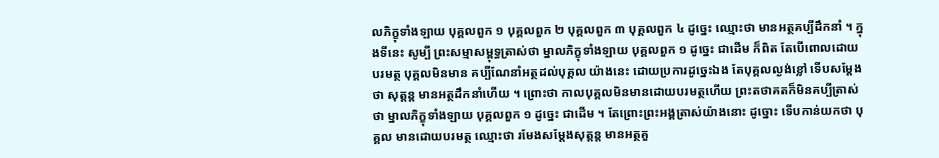លភិក្ខុទាំងឡាយ បុគ្គលពួក ១ បុគ្គលពួក ២ បុគ្គលពួក ៣ បុគ្គលពួក ៤ ដូច្នេះ ឈ្មោះថា មានអត្ថគប្បីដឹកនាំ ។ ក្នុងទីនេះ សូម្បី ព្រះសម្មាសម្ពុទ្ធត្រាស់ថា ម្នាលភិក្ខុទាំងឡាយ បុគ្គលពួក ១ ដូច្នេះ ជាដើម ក៏ពិត តែបើពោលដោយបរមត្ថ បុគ្គលមិនមាន គប្បីណែនាំអត្ថដល់បុគ្គល យ៉ាងនេះ ដោយប្រការដូច្នេះឯង តែបុគ្គលល្ងង់ខ្លៅ ទើបសម្តែងថា សុត្តន្ត មានអត្ថដឹកនាំហើយ ។ ព្រោះថា កាលបុគ្គលមិនមានដោយបរមត្ថហើយ ព្រះតថាគតក៏មិនគប្បីត្រាស់ថា ម្នាលភិក្ខុទាំងឡាយ បុគ្គលពួក ១ ដូច្នេះ ជាដើម ។ តែព្រោះព្រះអង្គត្រាស់យ៉ាងនោះ ដូច្នោះ ទើបកាន់យកថា បុគ្គល មានដោយបរមត្ថ ឈ្មោះថា រមែងសម្តែងសុត្តន្ត មានអត្ថគួ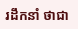រដឹកនាំ ថាជា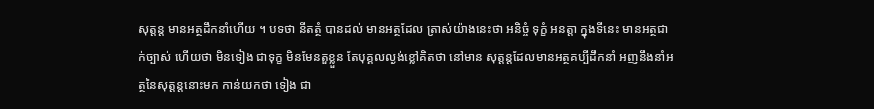សុត្តន្ត មានអត្ថដឹកនាំហើយ ។ បទថា នីតត្ថំ បានដល់ មានអត្ថដែល ត្រាស់យ៉ាងនេះថា អនិច្ចំ ទុក្ខំ អនត្តា ក្នុងទីនេះ មានអត្ថជាក់ច្បាស់ ហើយថា មិនទៀង ជាទុក្ខ មិនមែនតួខ្លួន តែបុគ្គលល្ងង់ខ្លៅគិតថា នៅមាន សុត្តន្តដែលមានអត្ថគប្បីដឹកនាំ អញនឹងនាំអត្ថនៃសុត្តន្តនោះមក កាន់យកថា ទៀង ជា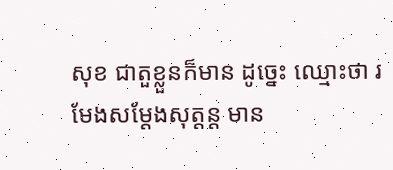សុខ ជាតួខ្លួនក៏មាន ដូច្នេះ ឈ្មោះថា រមែងសម្តែងសុត្តន្ត មាន